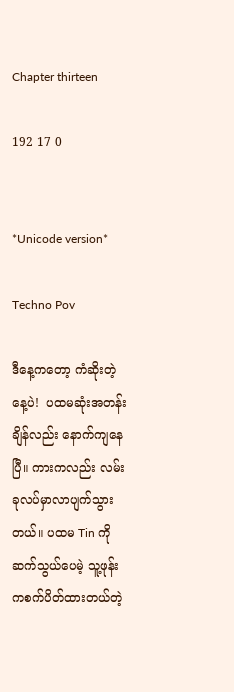Chapter thirteen

192 17 0


*Unicode version*

Techno Pov

ဒီနေ့ကတော့ ကံဆိုးတဲ့နေ့ပဲ!  ပထမဆုံးအတန်းချိန်လည်း နောက်ကျနေပြီ။ ကားကလည်း လမ်းခုလပ်မှာလာပျက်သွားတယ်။ ပထမ Tin ကိုဆက်သွယ်ပေမဲ့ သူ့ဖုန်းကစက်ပိတ်ထားတယ်တဲ့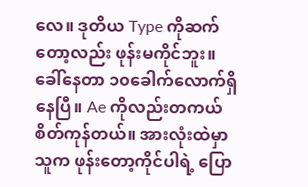လေ။ ဒုတိယ Type ကိုဆက်တော့လည်း ဖုန်းမကိုင်ဘူး။ ခေါ်နေတာ ၁၀ခေါက်လောက်ရှိနေပြီ။ Ae ကိုလည်းတကယ်စိတ်ကုန်တယ်။ အားလုံးထဲမှာသူက ဖုန်းတော့ကိုင်ပါရဲ့ ပြော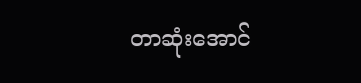တာဆုံးအောင်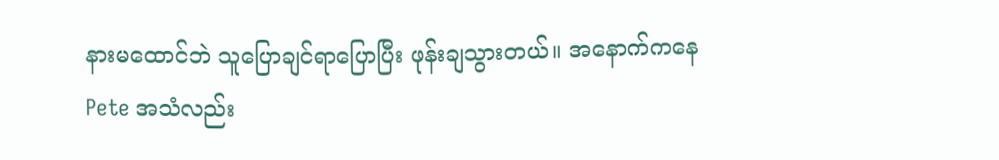နားမထောင်ဘဲ သူပြောချင်ရာပြောပြီး ဖုန်းချသွားတယ်။ အနောက်ကနေ Pete အသံလည်း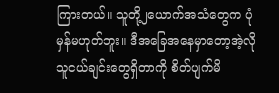ကြားတယ်။ သူတို့၂ယောက်အသံတွေက ပုံမှန်မဟုတ်ဘူး။ ဒီအခြေအနေမှာတော့အဲ့လို သူငယ်ချင်းတွေရှိတာကို စိတ်ပျက်မိ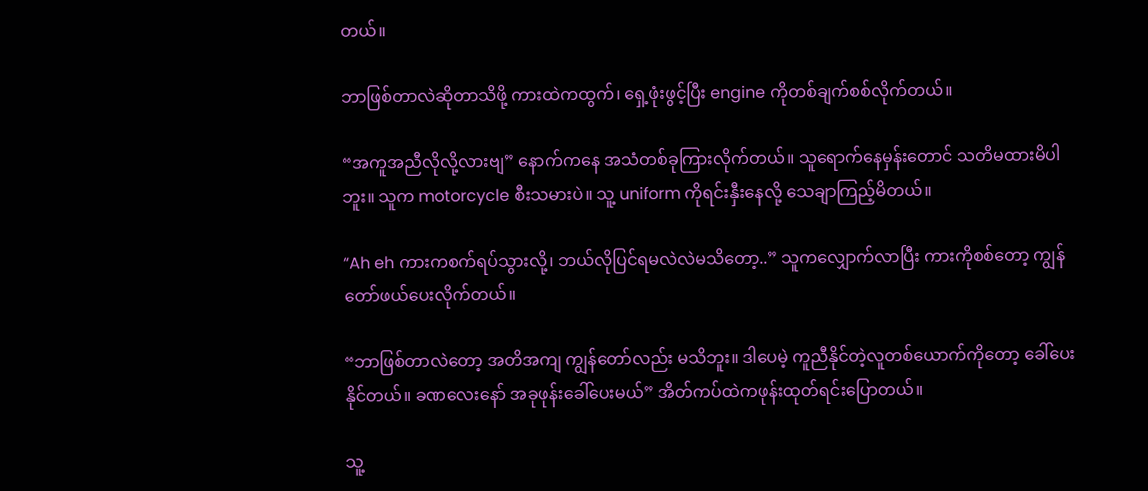တယ်။

ဘာဖြစ်တာလဲဆိုတာသိဖို့ ကားထဲကထွက်၊ ရှေ့ဖုံးဖွင့်ပြီး engine ကိုတစ်ချက်စစ်လိုက်တယ်။

“အကူအညီလိုလို့လားဗျ” နောက်ကနေ အသံတစ်ခုကြားလိုက်တယ်။ သူရောက်နေမှန်းတောင် သတိမထားမိပါဘူး။ သူက motorcycle စီးသမားပဲ။ သူ့ uniform ကိုရင်းနှီးနေလို့ သေချာကြည့်မိတယ်။

“Ah eh ကားကစက်ရပ်သွားလို့၊ ဘယ်လိုပြင်ရမလဲလဲမသိတော့..” သူကလျှောက်လာပြီး ကားကိုစစ်တော့ ကျွန်တော်ဖယ်ပေးလိုက်တယ်။

“ဘာဖြစ်တာလဲတော့ အတိအကျ ကျွန်တော်လည်း မသိဘူး။ ဒါပေမဲ့ ကူညီနိုင်တဲ့လူတစ်ယောက်ကိုတော့ ခေါ်ပေးနိုင်တယ်။ ခဏလေးနော် အခုဖုန်းခေါ်ပေးမယ်” အိတ်ကပ်ထဲကဖုန်းထုတ်ရင်းပြောတယ်။

သူ့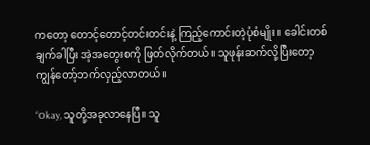ကတော့ တောင့်တောင့်တင်းတင်းနဲ့ ကြည့်ကောင်းတဲ့ပုံစံမျိုး။ ခေါင်းတစ်ချက်ခါပြီး အဲ့အတွေးစကို ဖြတ်လိုက်တယ်။ သူဖုန်းဆက်လို့ပြီးတော့ ကျွန်တော့်ဘက်လှည့်လာတယ်။

“Okay, သူတို့အခုလာနေပြီ။ သူ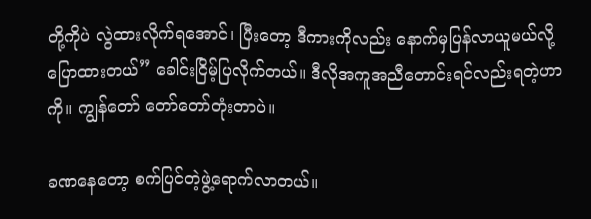တို့ကိုပဲ လွဲထားလိုက်ရအောင်၊ ပြီးတော့ ဒီကားကိုလည်း နောက်မှပြန်လာယူမယ်လို့ပြောထားတယ်” ခေါင်းငြိမ့်ပြလိုက်တယ်။ ဒီလိုအကူအညီတောင်းရင်လည်းရတဲ့ဟာကို။ ကျွန်တော် တော်တော်တုံးတာပဲ။

ခဏနေတော့ စက်ပြင်တဲ့ဖွဲ့ရောက်လာတယ်။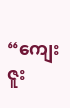“ကျေးဇူး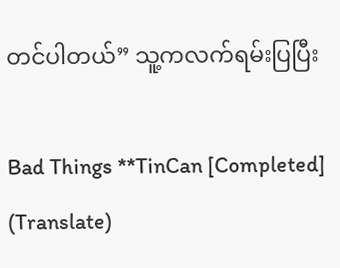တင်ပါတယ်” သူ့ကလက်ရမ်းပြပြီး

Bad Things **TinCan [Completed] (Translate)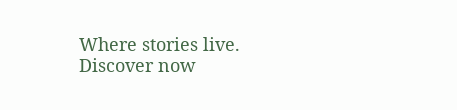Where stories live. Discover now